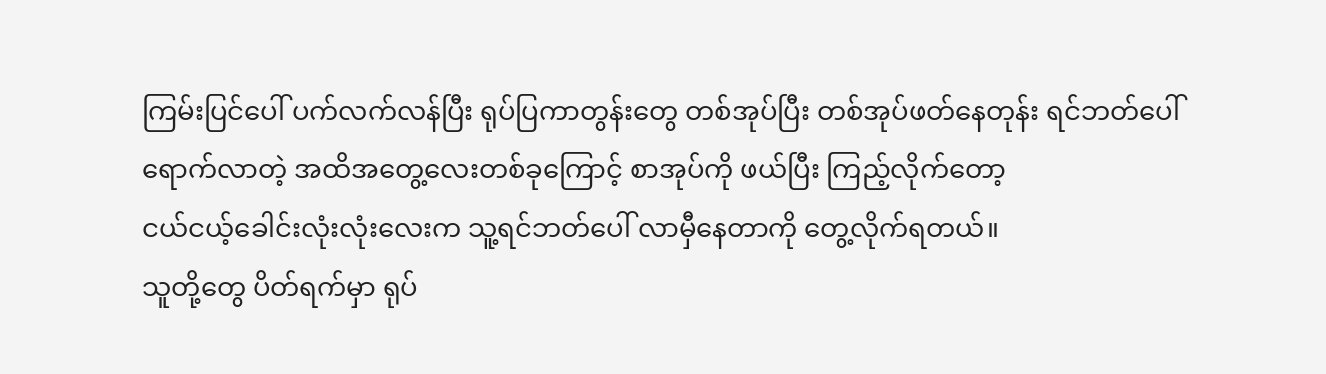ကြမ်းပြင်ပေါ် ပက်လက်လန်ပြီး ရုပ်ပြကာတွန်းတွေ တစ်အုပ်ပြီး တစ်အုပ်ဖတ်နေတုန်း ရင်ဘတ်ပေါ် ရောက်လာတဲ့ အထိအတွေ့လေးတစ်ခုကြောင့် စာအုပ်ကို ဖယ်ပြီး ကြည့်လိုက်တော့
ငယ်ငယ့်ခေါင်းလုံးလုံးလေးက သူ့ရင်ဘတ်ပေါ် လာမှီနေတာကို တွေ့လိုက်ရတယ်။
သူတို့တွေ ပိတ်ရက်မှာ ရုပ်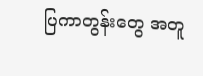ပြကာတွန်းတွေ အတူ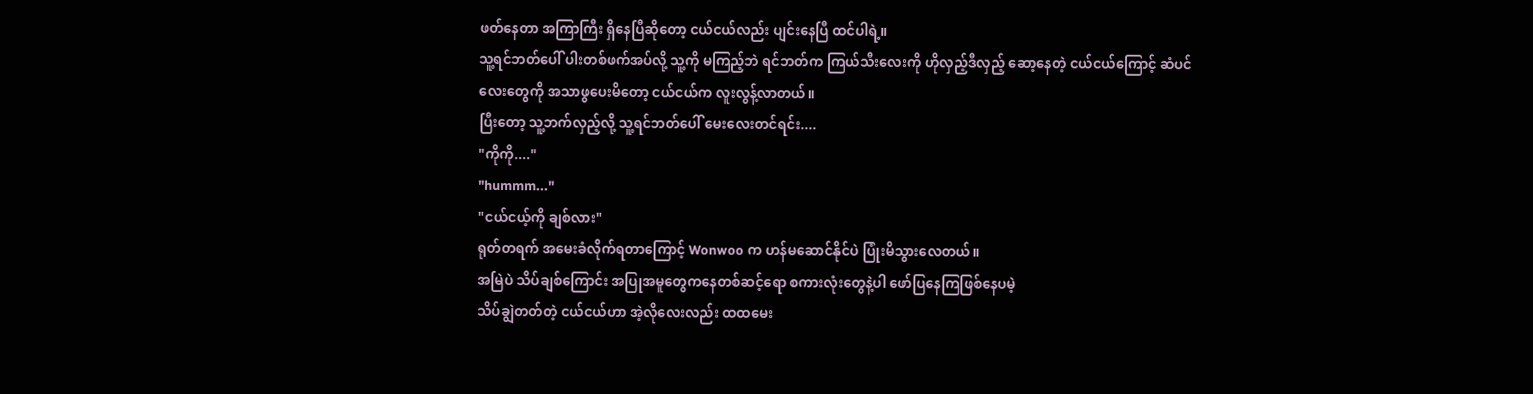ဖတ်နေတာ အကြာကြီး ရှိနေပြီဆိုတော့ ငယ်ငယ်လည်း ပျင်းနေပြီ ထင်ပါရဲ့။
သူ့ရင်ဘတ်ပေါ် ပါးတစ်ဖက်အပ်လို့ သူ့ကို မကြည့်ဘဲ ရင်ဘတ်က ကြယ်သီးလေးကို ဟိုလှည့်ဒီလှည့် ဆော့နေတဲ့ ငယ်ငယ်ကြောင့် ဆံပင်လေးတွေကို အသာဖွပေးမိတော့ ငယ်ငယ်က လူးလွန့်လာတယ်။
ပြီးတော့ သူ့ဘက်လှည့်လို့ သူ့ရင်ဘတ်ပေါ် မေးလေးတင်ရင်း....
"ကိုကို...."
"hummm..."
"ငယ်ငယ့်ကို ချစ်လား"
ရုတ်တရက် အမေးခံလိုက်ရတာကြောင့် Wonwoo က ဟန်မဆောင်နိုင်ပဲ ပြုံးမိသွားလေတယ်။
အမြဲပဲ သိပ်ချစ်ကြောင်း အပြုအမူတွေကနေတစ်ဆင့်ရော စကားလုံးတွေနဲ့ပါ ဖော်ပြနေကြဖြစ်နေပမဲ့
သိပ်ချွဲတတ်တဲ့ ငယ်ငယ်ဟာ အဲ့လိုလေးလည်း ထထမေး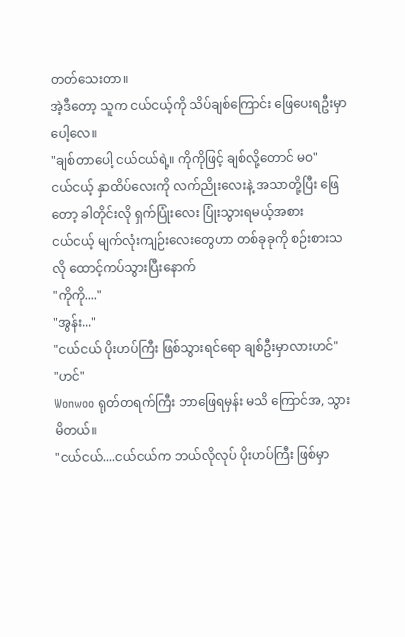တတ်သေးတာ။
အဲ့ဒီတော့ သူက ငယ်ငယ့်ကို သိပ်ချစ်ကြောင်း ဖြေပေးရဦးမှာပေါ့လေ။
"ချစ်တာပေါ့ ငယ်ငယ်ရဲ့။ ကိုကိုဖြင့် ချစ်လို့တောင် မဝ"
ငယ်ငယ့် နှာထိပ်လေးကို လက်ညိုးလေးနဲ့ အသာတို့ပြီး ဖြေတော့ ခါတိုင်းလို ရှက်ပြုံးလေး ပြုံးသွားရမယ့်အစား
ငယ်ငယ့် မျက်လုံးကျဉ်းလေးတွေဟာ တစ်ခုခုကို စဉ်းစားသလို ထောင့်ကပ်သွားပြီးနောက်
"ကိုကို...."
"အွန်း..."
"ငယ်ငယ် ပိုးဟပ်ကြီး ဖြစ်သွားရင်ရော ချစ်ဦးမှာလားဟင်"
"ဟင်"
Wonwoo ရုတ်တရက်ကြီး ဘာဖြေရမှန်း မသိ ကြောင်အ, သွားမိတယ်။
"ငယ်ငယ်....ငယ်ငယ်က ဘယ်လိုလုပ် ပိုးဟပ်ကြီး ဖြစ်မှာ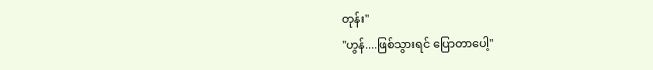တုန်း"
"ဟွန်....ဖြစ်သွားရင် ပြောတာပေါ့"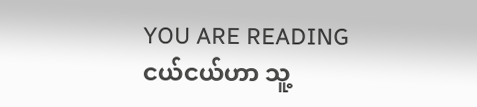YOU ARE READING
ငယ်ငယ်ဟာ သူ့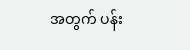အတွက် ပန်း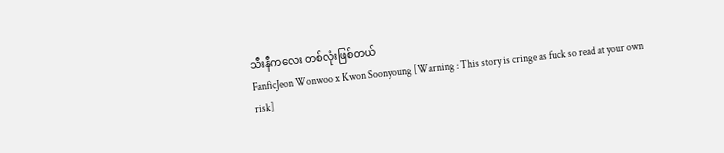သီးနီကလေး တစ်လုံးဖြစ်တယ်
FanficJeon Wonwoo x Kwon Soonyoung [Warning : This story is cringe as fuck so read at your own risk]